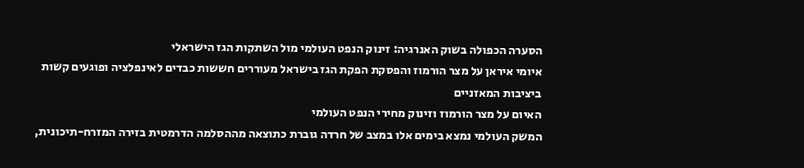הסערה הכפולה בשוק האנרגיה: זינוק הנפט העולמי מול השתקות הגז הישראלי
איומי איראן על מצר הורמוז והפסקת הפקת הגז בישראל מעוררים חששות כבדים לאינפלציה ופוגעים קשות ביציבות המאזניים
האיום על מצר הורמוז וזינוק מחירי הנפט העולמי
המשק העולמי נמצא בימים אלו במצב של חרדה גוברת כתוצאה מההסלמה הדרמטית בזירה המזרח-תיכונית,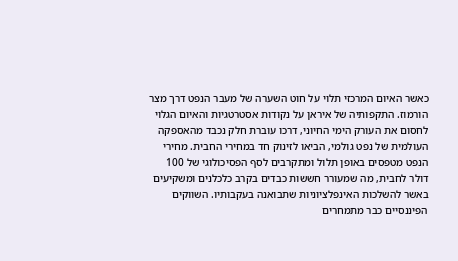כאשר האיום המרכזי תלוי על חוט השערה של מעבר הנפט דרך מצר הורמוז. התקפותיה של איראן על נקודות אסטרטגיות והאיום הגלוי לחסום את העורק הימי החיוני, דרכו עוברת חלק נכבד מהאספקה העולמית של נפט גולמי, הביאו לזינוק חד במחירי החבית. מחירי הנפט מטפסים באופן תלול ומתקרבים לסף הפסיכולוגי של 100 דולר לחבית, מה שמעורר חששות כבדים בקרב כלכלנים ומשקיעים באשר להשלכות האינפלציוניות שתבואנה בעקבותיו. השווקים הפיננסיים כבר מתמחרים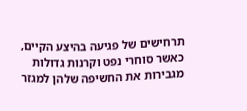תרחישים של פגיעה בהיצע הקיים, כאשר סוחרי נפט וקרנות גדולות מגבירות את החשיפה שלהן למגזר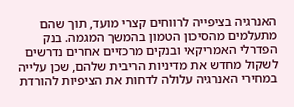האנרגיה בציפייה לרווחים קצרי מועד, תוך שהם מתעלמים מהסיכון הטמון בהמשך המגמה. בנק הפדרלי האמריקאי ובנקים מרכזיים אחרים נדרשים לשקול מחדש את מדיניות הריבית שלהם, שכן עלייה במחירי האנרגיה עלולה לדחות את הציפיות להורדת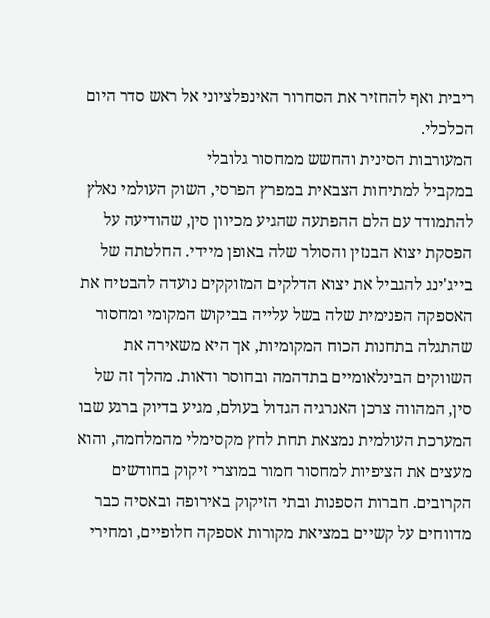ריבית ואף להחזיר את הסחרור האינפלציוני אל ראש סדר היום הכלכלי.
המעורבות הסינית והחשש ממחסור גלובלי
במקביל למתיחות הצבאית במפרץ הפרסי, השוק העולמי נאלץ להתמודד עם הלם ההפתעה שהגיע מכיוון סין, שהודיעה על הפסקת יצוא הבנזין והסולר שלה באופן מיידי. החלטתה של בייג'ינג להגביל את יצוא הדלקים המזוקקים נועדה להבטיח את האספקה הפנימית שלה בשל עלייה בביקוש המקומי ומחסור שהתגלה בתחנות הכוח המקומיות, אך היא משאירה את השווקים הבינלאומיים בתדהמה ובחוסר ודאות. מהלך זה של סין, המהווה צרכן האנרגיה הגדול בעולם, מגיע בדיוק ברגע שבו המערכת העולמית נמצאת תחת לחץ מקסימלי מהמלחמה, והוא מעצים את הציפיות למחסור חמור במוצרי זיקוק בחודשים הקרובים. חברות הספנות ובתי הזיקוק באירופה ובאסיה כבר מדווחים על קשיים במציאת מקורות אספקה חלופיים, ומחירי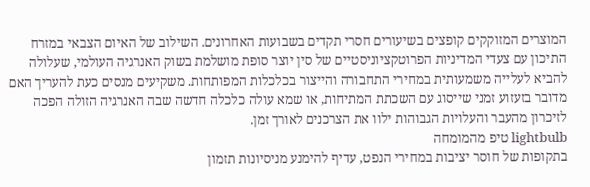המוצרים המזוקקים קופצים בשיעורים חסרי תקדים בשבועות האחרונים. השילוב של האיום הצבאי במזרח התיכון עם צעדי המדיניות הפרוטקציוניסטיים של סין יוצר סופת מושלמת בשוק האנרגיה העולמי, שעלולה להביא לעלייה משמעותית במחירי התחבורה והייצור בכלכלות המפותחות. משקיעים מנסים כעת להעריך האם מדובר בזעזוע זמני שייסוג עם השכתת המתיחות, או שמא עולה כלכלה חדשה שבה האנרגיה הזולה הפכה לזיכרון מהעבר והעלויות הגבוהות ילוו את הצרכנים לאורך זמן.
lightbulb טיפ מהמומחה
בתקופות של חוסר יציבות במחירי הנפט, עדיף להימנע מניסיונות תזמון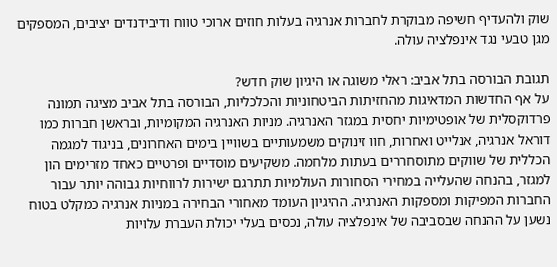שוק ולהעדיף חשיפה מבוקרת לחברות אנרגיה בעלות חוזים ארוכי טווח ודיבידנדים יציבים, המספקים מגן טבעי נגד אינפלציה עולה.

תגובת הבורסה בתל אביב: ראלי משוגה או היגיון שוק חדש?
על אף החדשות המדאיגות מהחזיתות הביטחוניות והכלכליות, הבורסה בתל אביב מציגה תמונה פרדוקסלית של אופטימיות יחסית במגזר האנרגיה. מניות האנרגיה המקומיות, ובראשן חברות כמו דוראל אנרגיה, אנלייט ואחרות, חוו זינוקים משמעותיים בשוויין בימים האחרונים, בניגוד למגמה הכללית של שווקים מתוסחררים בעתות מלחמה. משקיעים מוסדיים ופרטיים כאחד מזרימים הון למגזר, בהנחה שהעלייה במחירי הסחורות העולמיות תתרגם ישירות לרווחיות גבוהה יותר עבור החברות המפיקות ומספקות האנרגיה. ההיגיון העומד מאחורי הבחירה במניות אנרגיה כמקלט בטוח נשען על ההנחה שבסביבה של אינפלציה עולה, נכסים בעלי יכולת העברת עלויות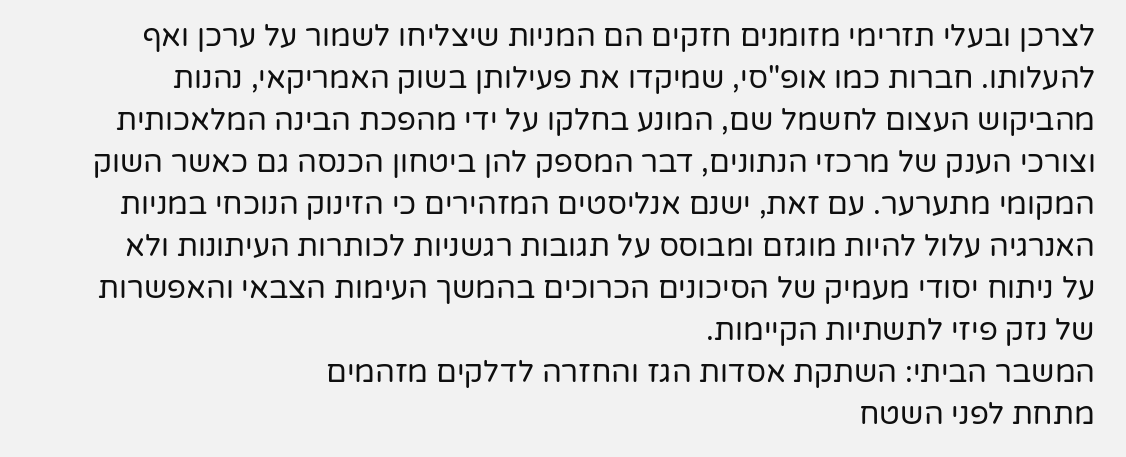לצרכן ובעלי תזרימי מזומנים חזקים הם המניות שיצליחו לשמור על ערכן ואף להעלותו. חברות כמו אופ"סי, שמיקדו את פעילותן בשוק האמריקאי, נהנות מהביקוש העצום לחשמל שם, המונע בחלקו על ידי מהפכת הבינה המלאכותית וצורכי הענק של מרכזי הנתונים, דבר המספק להן ביטחון הכנסה גם כאשר השוק המקומי מתערער. עם זאת, ישנם אנליסטים המזהירים כי הזינוק הנוכחי במניות האנרגיה עלול להיות מוגזם ומבוסס על תגובות רגשניות לכותרות העיתונות ולא על ניתוח יסודי מעמיק של הסיכונים הכרוכים בהמשך העימות הצבאי והאפשרות של נזק פיזי לתשתיות הקיימות.
המשבר הביתי: השתקת אסדות הגז והחזרה לדלקים מזהמים
מתחת לפני השטח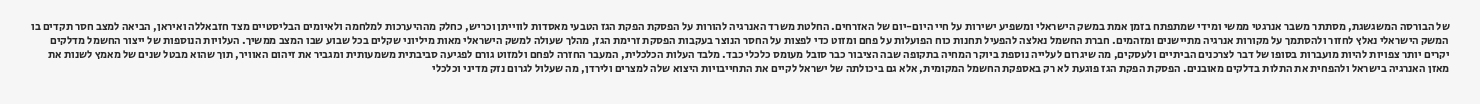של הבורסה המשגשגת, מסתתר משבר אנרגטי ממשי ומידי שמתפתח בזמן אמת במשק הישראלי ומשפיע ישירות על חיי היום-יום של האזרחים. החלטת משרד האנרגיה להורות על הפסקת הפקת הגז הטבעי מאסדות לווייתן וכריש, כחלק מההיערכות למלחמה ולאיומים הבליסטיים מצד חזבאללה ואיראן, הביאה למצב חסר תקדים בו המשק הישראלי נאלץ לחזור ולהסתמך על מקורות אנרגיה מתיישנים ומזהמים. חברת החשמל נאלצה להפעיל תחנות כוח הפועלות על פחם ומזוט כדי לפצות על החסר הנוצר בעקבות הפסקת זרימת הגז, מהלך שעולה למשק הישראלי מאות מיליוני שקלים בכל שבוע שבו המצב ממשיך. העלויות הנוספות של ייצור החשמל מדלקים יקרים יותר צפויות להיות מועברות בסופו של דבר לצרכנים הביתיים ולעסקים, מה שיגרום לעלייה נוספת ביוקר המחיה בתקופה שבה הציבור כבר סובל מעומס כלכלי כבד. מלבד העלות הכלכלית, המעבר החזרה לפחם ולמזוט גורם לפגיעה סביבתית משמעותית ומגביר את זיהום האוויר, תוך שהוא מבטל שנים של מאמץ לשנות את מאזן האנרגיה בישראל ולהפחית את התלות בדלקים מאובנים. הפסקת הפקת הגז פוגעת לא רק באספקת החשמל המקומית, אלא גם ביכולתה של ישראל לקיים את התחייבויות היצוא שלה למצרים ולירדן, מה שעלול לגרום נזק מדיני וכלכלי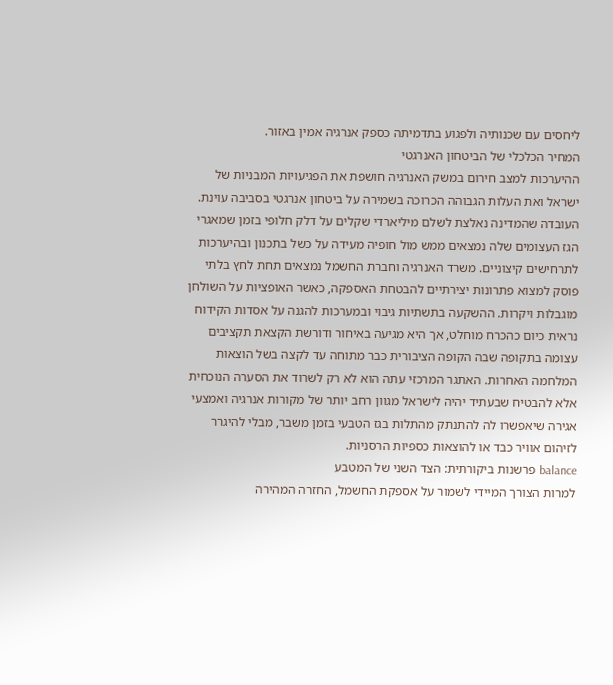ליחסים עם שכנותיה ולפגוע בתדמיתה כספק אנרגיה אמין באזור.
המחיר הכלכלי של הביטחון האנרגטי
ההיערכות למצב חירום במשק האנרגיה חושפת את הפגיעויות המבניות של ישראל ואת העלות הגבוהה הכרוכה בשמירה על ביטחון אנרגטי בסביבה עוינת. העובדה שהמדינה נאלצת לשלם מיליארדי שקלים על דלק חלופי בזמן שמאגרי הגז העצומים שלה נמצאים ממש מול חופיה מעידה על כשל בתכנון ובהיערכות לתרחישים קיצוניים. משרד האנרגיה וחברת החשמל נמצאים תחת לחץ בלתי פוסק למצוא פתרונות יצירתיים להבטחת האספקה, כאשר האופציות על השולחן מוגבלות ויקרות. ההשקעה בתשתיות גיבוי ובמערכות להגנה על אסדות הקידוח נראית כיום כהכרח מוחלט, אך היא מגיעה באיחור ודורשת הקצאת תקציבים עצומה בתקופה שבה הקופה הציבורית כבר מתוחה עד לקצה בשל הוצאות המלחמה האחרות. האתגר המרכזי עתה הוא לא רק לשרוד את הסערה הנוכחית אלא להבטיח שבעתיד יהיה לישראל מגוון רחב יותר של מקורות אנרגיה ואמצעי אגירה שיאפשרו לה להתנתק מהתלות בגז הטבעי בזמן משבר, מבלי להיגרר לזיהום אוויר כבד או להוצאות כספיות הרסניות.
balance פרשנות ביקורתית: הצד השני של המטבע
למרות הצורך המיידי לשמור על אספקת החשמל, החזרה המהירה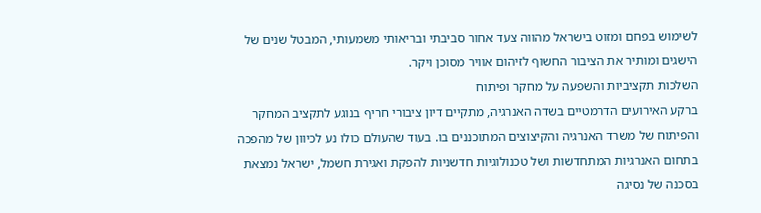לשימוש בפחם ומזוט בישראל מהווה צעד אחור סביבתי ובריאותי משמעותי, המבטל שנים של הישגים ומותיר את הציבור החשוף לזיהום אוויר מסוכן ויקר.
השלכות תקציביות והשפעה על מחקר ופיתוח
ברקע האירועים הדרמטיים בשדה האנרגיה, מתקיים דיון ציבורי חריף בנוגע לתקציב המחקר והפיתוח של משרד האנרגיה והקיצוצים המתוכננים בו. בעוד שהעולם כולו נע לכיוון של מהפכה בתחום האנרגיות המתחדשות ושל טכנולוגיות חדשניות להפקת ואגירת חשמל, ישראל נמצאת בסכנה של נסיגה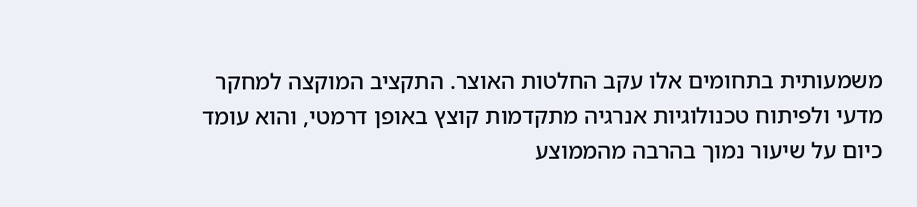משמעותית בתחומים אלו עקב החלטות האוצר. התקציב המוקצה למחקר מדעי ולפיתוח טכנולוגיות אנרגיה מתקדמות קוצץ באופן דרמטי, והוא עומד כיום על שיעור נמוך בהרבה מהממוצע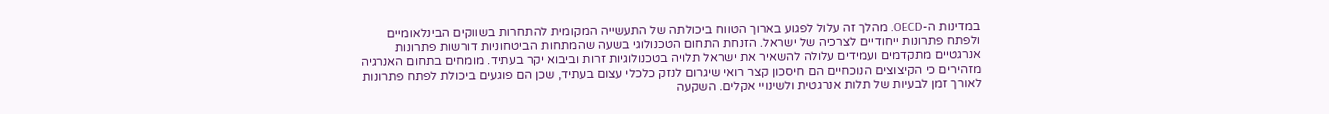במדינות ה-OECD. מהלך זה עלול לפגוע בארוך הטווח ביכולתה של התעשייה המקומית להתחרות בשווקים הבינלאומיים ולפתח פתרונות ייחודיים לצרכיה של ישראל. הזנחת התחום הטכנולוגי בשעה שהמתחות הביטחוניות דורשות פתרונות אנרגטיים מתקדמים ועמידים עלולה להשאיר את ישראל תלויה בטכנולוגיות זרות וביבוא יקר בעתיד. מומחים בתחום האנרגיה מזהירים כי הקיצוצים הנוכחיים הם חיסכון קצר רואי שיגרום לנזק כלכלי עצום בעתיד, שכן הם פוגעים ביכולת לפתח פתרונות לאורך זמן לבעיות של תלות אנרגטית ולשינויי אקלים. השקעה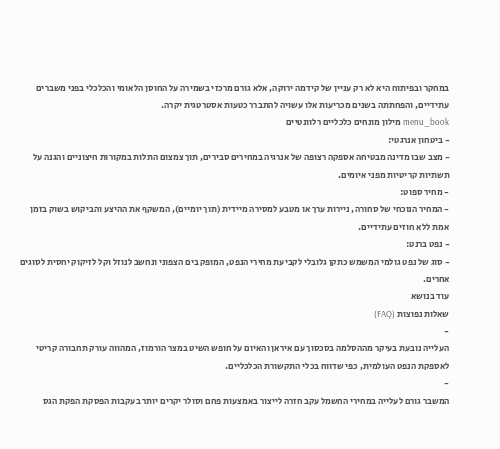במחקר ובפיתוח היא לא רק עניין של קידמה ירוקה, אלא גורם מרכזי בשמירה על החוסן הלאומי והכלכלי בפני משברים עתידיים, והפחתתה בשנים מכריעות אלו עשויה להתברר כטעות אסטרטגית יקרה.
menu_book מילון מונחים כלכליים רלוונטיים
- ביטחון אנרגטי:
- מצב שבו מדינה מבטיחה אספקה רצופה של אנרגיה במחירים סבירים, תוך צמצום התלות במקורות חיצוניים והגנה על תשתיות קריטיות מפני איומים.
- מחיר ספוט:
- המחיר הנוכחי של סחורה, ניירות ערך או מטבע למסירה מיידית (תוך יומיים), המשקף את ההיצע והביקוש בשוק בזמן אמת ללא חוזים עתידיים.
- נפט ברנט:
- סוג של נפט גולמי המשמש כתקן גלובלי לקביעת מחירי הנפט, המופק בים הצפוני ונחשב לנוזל וקל לזיקוק יחסית לסוגים אחרים.
עוד בנושא
שאלות נפוצות (FAQ)
-
העלייה נובעת בעיקר מההסלמה בסכסוך עם איראן והאיום על חופש השיט במצר הורמוז, המהווה עורק תחבורה קריטי לאספקת הנפט העולמית, כפי שדווח בכלי התקשורת הכלכליים.
-
המשבר גורם לעלייה במחירי החשמל עקב חזרה לייצור באמצעות פחם וסולר יקרים יותר בעקבות הפסקת הפקת הגס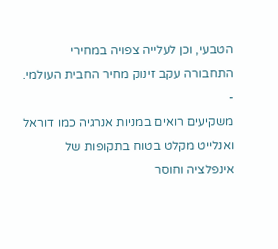הטבעי, וכן לעלייה צפויה במחירי התחבורה עקב זינוק מחיר החבית העולמי.
-
משקיעים רואים במניות אנרגיה כמו דוראל ואנלייט מקלט בטוח בתקופות של אינפלציה וחוסר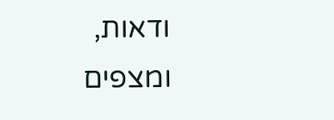ודאות, ומצפים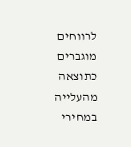לרווחים מוגברים כתוצאה מהעלייה במחירי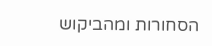הסחורות ומהביקוש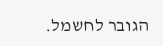הגובר לחשמל.